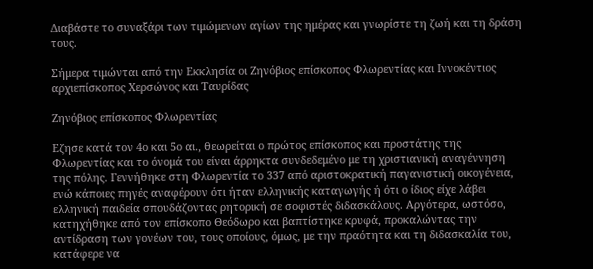Διαβάστε το συναξάρι των τιμώμενων αγίων της ημέρας και γνωρίστε τη ζωή και τη δράση τους.

Σήμερα τιμώνται από την Εκκλησία οι Ζηνόβιος επίσκοπος Φλωρεντίας και Ιννοκέντιος αρχιεπίσκοπος Χερσώνος και Ταυρίδας

Ζηνόβιος επίσκοπος Φλωρεντίας

Εζησε κατά τον 4ο και 5ο αι., θεωρείται ο πρώτος επίσκοπος και προστάτης της Φλωρεντίας και το όνομά του είναι άρρηκτα συνδεδεμένο με τη χριστιανική αναγέννηση της πόλης. Γεννήθηκε στη Φλωρεντία το 337 από αριστοκρατική παγανιστική οικογένεια, ενώ κάποιες πηγές αναφέρουν ότι ήταν ελληνικής καταγωγής ή ότι ο ίδιος είχε λάβει ελληνική παιδεία σπουδάζοντας ρητορική σε σοφιστές διδασκάλους. Αργότερα, ωστόσο, κατηχήθηκε από τον επίσκοπο Θεόδωρο και βαπτίστηκε κρυφά, προκαλώντας την αντίδραση των γονέων του, τους οποίους, όμως, με την πραότητα και τη διδασκαλία του, κατάφερε να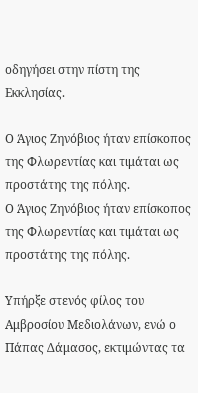οδηγήσει στην πίστη της Εκκλησίας.

Ο Άγιος Ζηνόβιος ήταν επίσκοπος της Φλωρεντίας και τιμάται ως προστάτης της πόλης.
Ο Άγιος Ζηνόβιος ήταν επίσκοπος της Φλωρεντίας και τιμάται ως προστάτης της πόλης.

Υπήρξε στενός φίλος του Αμβροσίου Μεδιολάνων, ενώ ο Πάπας Δάμασος, εκτιμώντας τα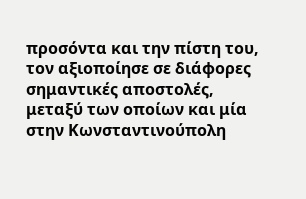προσόντα και την πίστη του, τον αξιοποίησε σε διάφορες σημαντικές αποστολές, μεταξύ των οποίων και μία στην Κωνσταντινούπολη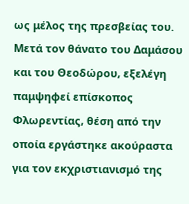ως μέλος της πρεσβείας του. Μετά τον θάνατο του Δαμάσου και του Θεοδώρου, εξελέγη παμψηφεί επίσκοπος Φλωρεντίας, θέση από την οποία εργάστηκε ακούραστα για τον εκχριστιανισμό της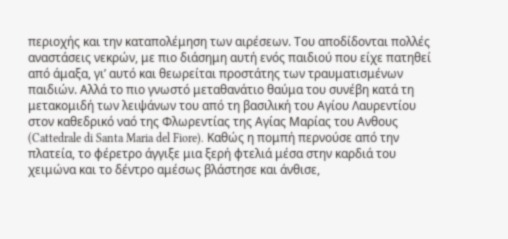περιοχής και την καταπολέμηση των αιρέσεων. Του αποδίδονται πολλές αναστάσεις νεκρών, με πιο διάσημη αυτή ενός παιδιού που είχε πατηθεί από άμαξα, γι’ αυτό και θεωρείται προστάτης των τραυματισμένων παιδιών. Αλλά το πιο γνωστό μεταθανάτιο θαύμα του συνέβη κατά τη μετακομιδή των λειψάνων του από τη βασιλική του Αγίου Λαυρεντίου στον καθεδρικό ναό της Φλωρεντίας της Αγίας Μαρίας του Ανθους (Cattedrale di Santa Maria del Fiore). Καθώς η πομπή περνούσε από την πλατεία, το φέρετρο άγγιξε μια ξερή φτελιά μέσα στην καρδιά του χειμώνα και το δέντρο αμέσως βλάστησε και άνθισε,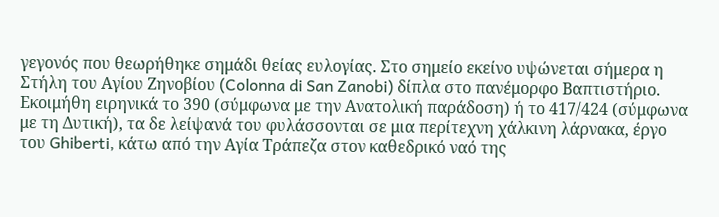γεγονός που θεωρήθηκε σημάδι θείας ευλογίας. Στο σημείο εκείνο υψώνεται σήμερα η Στήλη του Αγίου Ζηνοβίου (Colonna di San Zanobi) δίπλα στο πανέμορφο Βαπτιστήριο. Εκοιμήθη ειρηνικά το 390 (σύμφωνα με την Ανατολική παράδοση) ή το 417/424 (σύμφωνα με τη Δυτική), τα δε λείψανά του φυλάσσονται σε μια περίτεχνη χάλκινη λάρνακα, έργο του Ghiberti, κάτω από την Αγία Τράπεζα στον καθεδρικό ναό της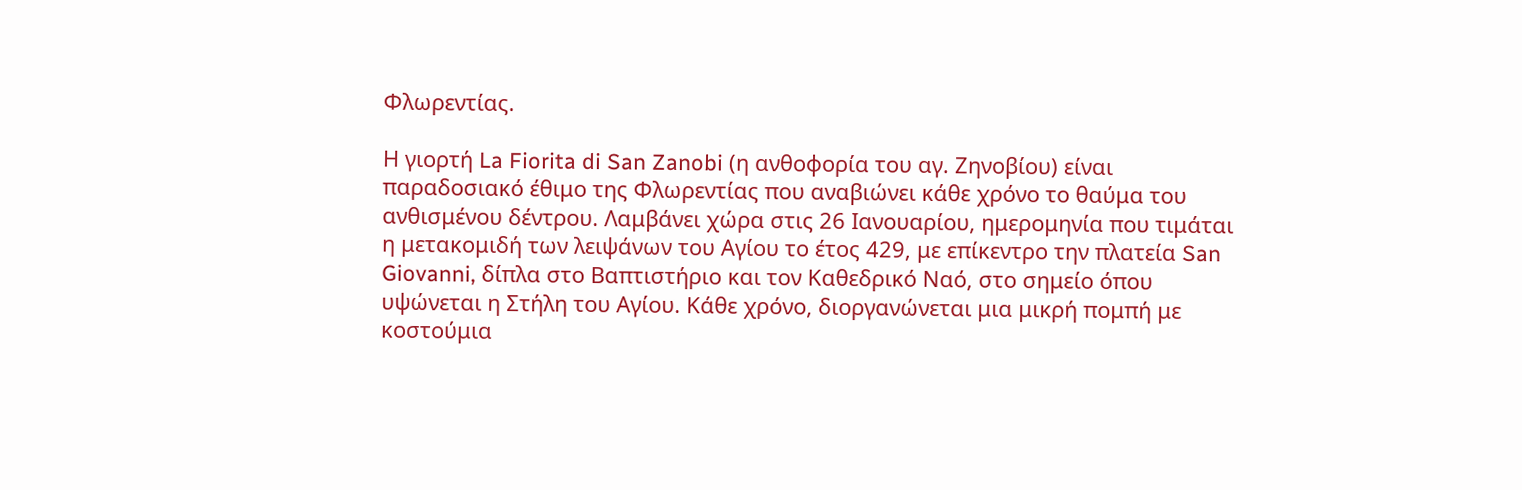Φλωρεντίας.

Η γιορτή La Fiorita di San Zanobi (η ανθοφορία του αγ. Ζηνοβίου) είναι παραδοσιακό έθιμο της Φλωρεντίας που αναβιώνει κάθε χρόνο το θαύμα του ανθισμένου δέντρου. Λαμβάνει χώρα στις 26 Ιανουαρίου, ημερομηνία που τιμάται η μετακομιδή των λειψάνων του Αγίου το έτος 429, με επίκεντρο την πλατεία San Giovanni, δίπλα στο Βαπτιστήριο και τον Καθεδρικό Ναό, στο σημείο όπου υψώνεται η Στήλη του Αγίου. Κάθε χρόνο, διοργανώνεται μια μικρή πομπή με κοστούμια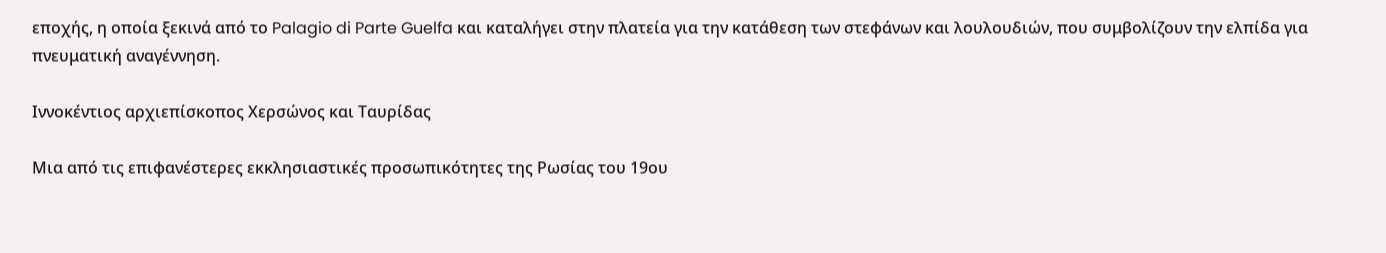εποχής, η οποία ξεκινά από το Palagio di Parte Guelfa και καταλήγει στην πλατεία για την κατάθεση των στεφάνων και λουλουδιών, που συμβολίζουν την ελπίδα για πνευματική αναγέννηση.

Ιννοκέντιος αρχιεπίσκοπος Χερσώνος και Ταυρίδας

Μια από τις επιφανέστερες εκκλησιαστικές προσωπικότητες της Ρωσίας του 19ου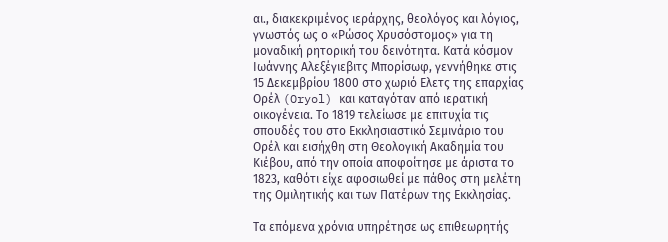αι., διακεκριμένος ιεράρχης, θεολόγος και λόγιος, γνωστός ως ο «Ρώσος Χρυσόστομος» για τη μοναδική ρητορική του δεινότητα. Κατά κόσμον Ιωάννης Αλεξέγιεβιτς Μπορίσωφ, γεννήθηκε στις 15 Δεκεμβρίου 1800 στο χωριό Ελετς της επαρχίας Ορέλ (Oryol) και καταγόταν από ιερατική οικογένεια. Το 1819 τελείωσε με επιτυχία τις σπουδές του στο Εκκλησιαστικό Σεμινάριο του Ορέλ και εισήχθη στη Θεολογική Ακαδημία του Κιέβου, από την οποία αποφοίτησε με άριστα το 1823, καθότι είχε αφοσιωθεί με πάθος στη μελέτη της Ομιλητικής και των Πατέρων της Εκκλησίας.

Τα επόμενα χρόνια υπηρέτησε ως επιθεωρητής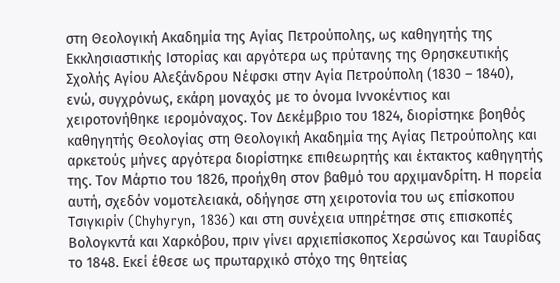στη Θεολογική Ακαδημία της Αγίας Πετρούπολης, ως καθηγητής της Εκκλησιαστικής Ιστορίας και αργότερα ως πρύτανης της Θρησκευτικής Σχολής Αγίου Αλεξάνδρου Νέφσκι στην Αγία Πετρούπολη (1830 – 1840), ενώ, συγχρόνως, εκάρη μοναχός με το όνομα Ιννοκέντιος και χειροτονήθηκε ιερομόναχος. Τον Δεκέμβριο του 1824, διορίστηκε βοηθός καθηγητής Θεολογίας στη Θεολογική Ακαδημία της Αγίας Πετρούπολης και αρκετούς μήνες αργότερα διορίστηκε επιθεωρητής και έκτακτος καθηγητής της. Τον Μάρτιο του 1826, προήχθη στον βαθμό του αρχιμανδρίτη. Η πορεία αυτή, σχεδόν νομοτελειακά, οδήγησε στη χειροτονία του ως επίσκοπου Τσιγκιρίν (Chyhyryn, 1836) και στη συνέχεια υπηρέτησε στις επισκοπές Βολογκντά και Χαρκόβου, πριν γίνει αρχιεπίσκοπος Χερσώνος και Ταυρίδας το 1848. Εκεί έθεσε ως πρωταρχικό στόχο της θητείας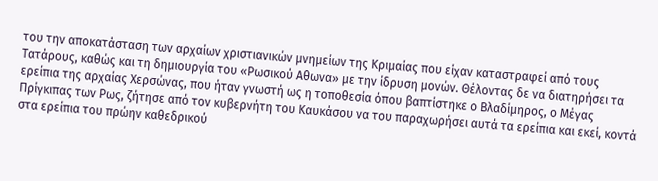του την αποκατάσταση των αρχαίων χριστιανικών μνημείων της Κριμαίας που είχαν καταστραφεί από τους Τατάρους, καθώς και τη δημιουργία του «Ρωσικού Αθωνα» με την ίδρυση μονών. Θέλοντας δε να διατηρήσει τα ερείπια της αρχαίας Χερσώνας, που ήταν γνωστή ως η τοποθεσία όπου βαπτίστηκε ο Βλαδίμηρος, ο Μέγας Πρίγκιπας των Ρως, ζήτησε από τον κυβερνήτη του Καυκάσου να του παραχωρήσει αυτά τα ερείπια και εκεί, κοντά στα ερείπια του πρώην καθεδρικού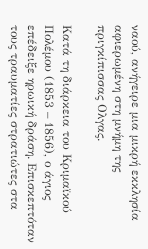ναού, ανήγειρε μια μικρή εκκλησία αφιερωμένη στη μνήμη της πριγκίπισσας Ολγας.

Κατά τη διάρκεια του Κριμαϊκού Πολέμου (1853 – 1856), ο άγιος επέδειξε ηρωική δράση. Επισκεπτόταν τους τραυματίες στρατιώτες στα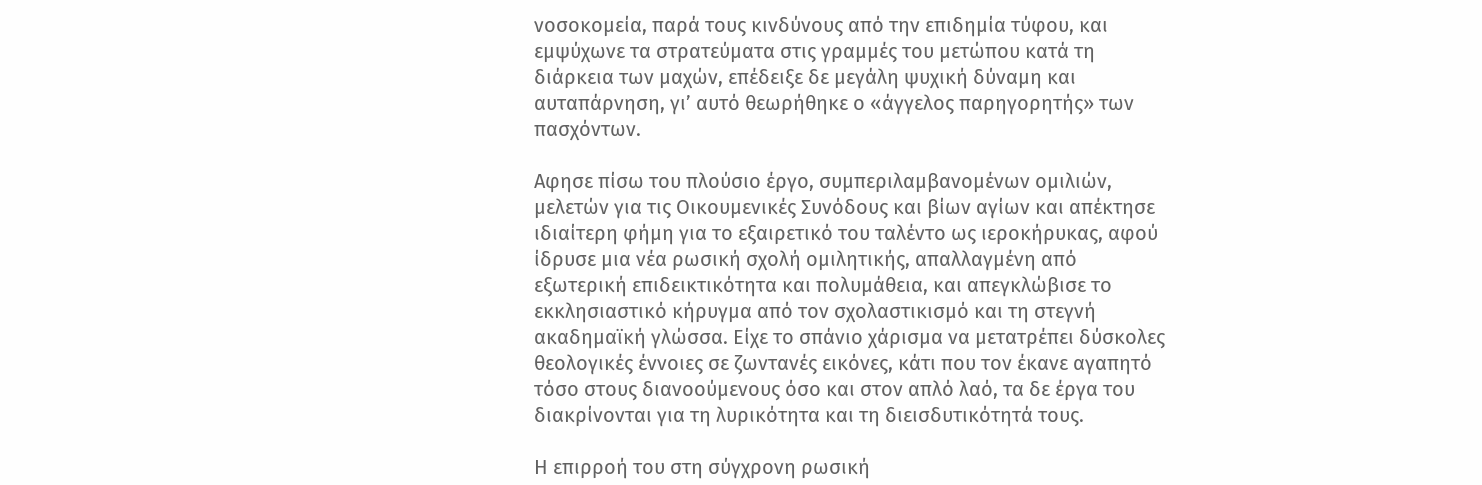νοσοκομεία, παρά τους κινδύνους από την επιδημία τύφου, και εμψύχωνε τα στρατεύματα στις γραμμές του μετώπου κατά τη διάρκεια των μαχών, επέδειξε δε μεγάλη ψυχική δύναμη και αυταπάρνηση, γι’ αυτό θεωρήθηκε ο «άγγελος παρηγορητής» των πασχόντων.

Αφησε πίσω του πλούσιο έργο, συμπεριλαμβανομένων ομιλιών, μελετών για τις Οικουμενικές Συνόδους και βίων αγίων και απέκτησε ιδιαίτερη φήμη για το εξαιρετικό του ταλέντο ως ιεροκήρυκας, αφού ίδρυσε μια νέα ρωσική σχολή ομιλητικής, απαλλαγμένη από εξωτερική επιδεικτικότητα και πολυμάθεια, και απεγκλώβισε το εκκλησιαστικό κήρυγμα από τον σχολαστικισμό και τη στεγνή ακαδημαϊκή γλώσσα. Είχε το σπάνιο χάρισμα να μετατρέπει δύσκολες θεολογικές έννοιες σε ζωντανές εικόνες, κάτι που τον έκανε αγαπητό τόσο στους διανοούμενους όσο και στον απλό λαό, τα δε έργα του διακρίνονται για τη λυρικότητα και τη διεισδυτικότητά τους.

Η επιρροή του στη σύγχρονη ρωσική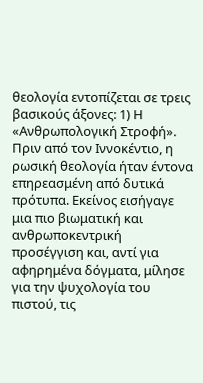θεολογία εντοπίζεται σε τρεις βασικούς άξονες: 1) Η «Ανθρωπολογική Στροφή». Πριν από τον Ιννοκέντιο, η ρωσική θεολογία ήταν έντονα επηρεασμένη από δυτικά πρότυπα. Εκείνος εισήγαγε μια πιο βιωματική και ανθρωποκεντρική προσέγγιση και, αντί για αφηρημένα δόγματα, μίλησε για την ψυχολογία του πιστού, τις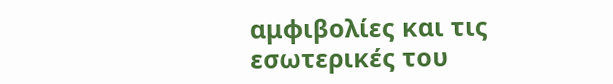αμφιβολίες και τις εσωτερικές του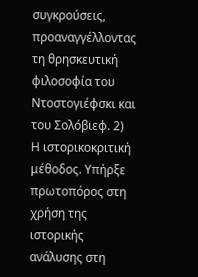συγκρούσεις, προαναγγέλλοντας τη θρησκευτική φιλοσοφία του Ντοστογιέφσκι και του Σολόβιεφ. 2) Η ιστορικοκριτική μέθοδος. Υπήρξε πρωτοπόρος στη χρήση της ιστορικής ανάλυσης στη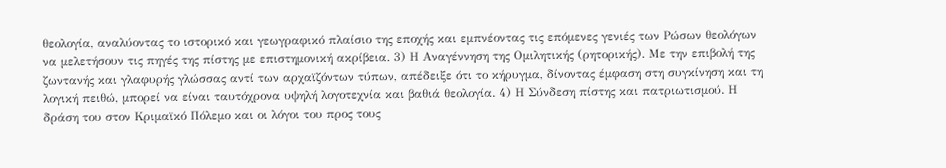θεολογία, αναλύοντας το ιστορικό και γεωγραφικό πλαίσιο της εποχής και εμπνέοντας τις επόμενες γενιές των Ρώσων θεολόγων να μελετήσουν τις πηγές της πίστης με επιστημονική ακρίβεια. 3) Η Αναγέννηση της Ομιλητικής (ρητορικής). Με την επιβολή της ζωντανής και γλαφυρής γλώσσας αντί των αρχαϊζόντων τύπων, απέδειξε ότι το κήρυγμα, δίνοντας έμφαση στη συγκίνηση και τη λογική πειθώ, μπορεί να είναι ταυτόχρονα υψηλή λογοτεχνία και βαθιά θεολογία. 4) Η Σύνδεση πίστης και πατριωτισμού. Η δράση του στον Κριμαϊκό Πόλεμο και οι λόγοι του προς τους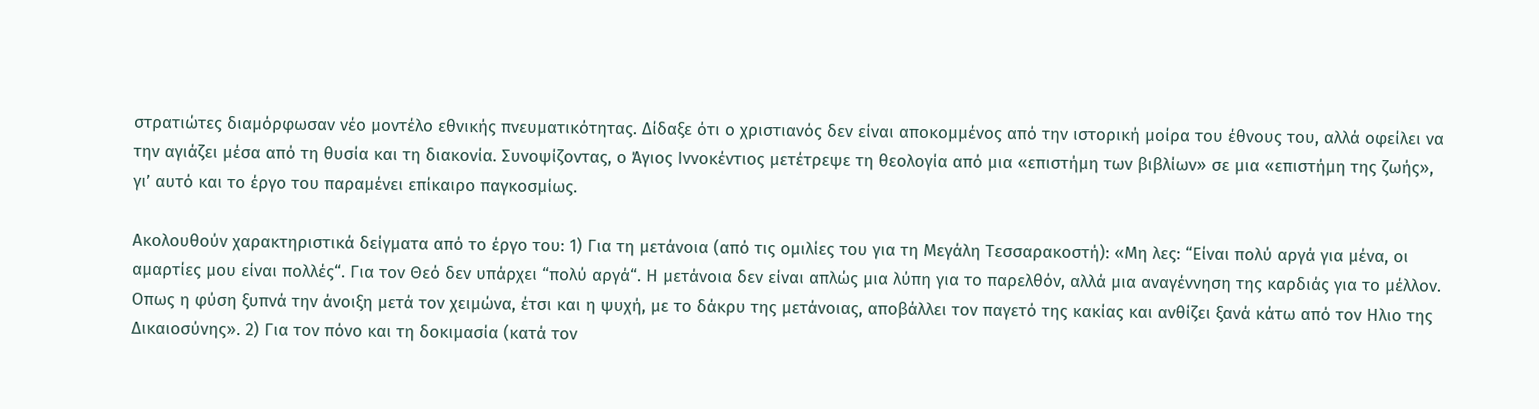στρατιώτες διαμόρφωσαν νέο μοντέλο εθνικής πνευματικότητας. Δίδαξε ότι ο χριστιανός δεν είναι αποκομμένος από την ιστορική μοίρα του έθνους του, αλλά οφείλει να την αγιάζει μέσα από τη θυσία και τη διακονία. Συνοψίζοντας, ο Άγιος Ιννοκέντιος μετέτρεψε τη θεολογία από μια «επιστήμη των βιβλίων» σε μια «επιστήμη της ζωής», γι’ αυτό και το έργο του παραμένει επίκαιρο παγκοσμίως.

Ακολουθούν χαρακτηριστικά δείγματα από το έργο του: 1) Για τη μετάνοια (από τις ομιλίες του για τη Μεγάλη Τεσσαρακοστή): «Μη λες: “Είναι πολύ αργά για μένα, οι αμαρτίες μου είναι πολλές“. Για τον Θεό δεν υπάρχει “πολύ αργά“. Η μετάνοια δεν είναι απλώς μια λύπη για το παρελθόν, αλλά μια αναγέννηση της καρδιάς για το μέλλον. Οπως η φύση ξυπνά την άνοιξη μετά τον χειμώνα, έτσι και η ψυχή, με το δάκρυ της μετάνοιας, αποβάλλει τον παγετό της κακίας και ανθίζει ξανά κάτω από τον Ηλιο της Δικαιοσύνης». 2) Για τον πόνο και τη δοκιμασία (κατά τον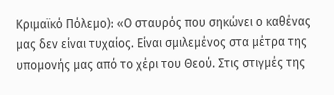Κριμαϊκό Πόλεμο): «Ο σταυρός που σηκώνει ο καθένας μας δεν είναι τυχαίος. Είναι σμιλεμένος στα μέτρα της υπομονής μας από το χέρι του Θεού. Στις στιγμές της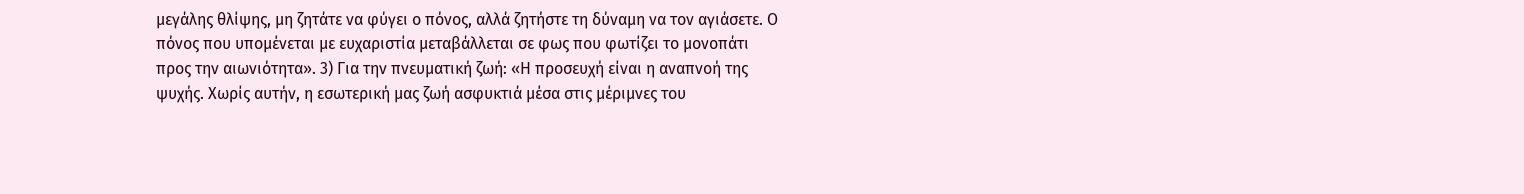μεγάλης θλίψης, μη ζητάτε να φύγει ο πόνος, αλλά ζητήστε τη δύναμη να τον αγιάσετε. Ο πόνος που υπομένεται με ευχαριστία μεταβάλλεται σε φως που φωτίζει το μονοπάτι προς την αιωνιότητα». 3) Για την πνευματική ζωή: «Η προσευχή είναι η αναπνοή της ψυχής. Χωρίς αυτήν, η εσωτερική μας ζωή ασφυκτιά μέσα στις μέριμνες του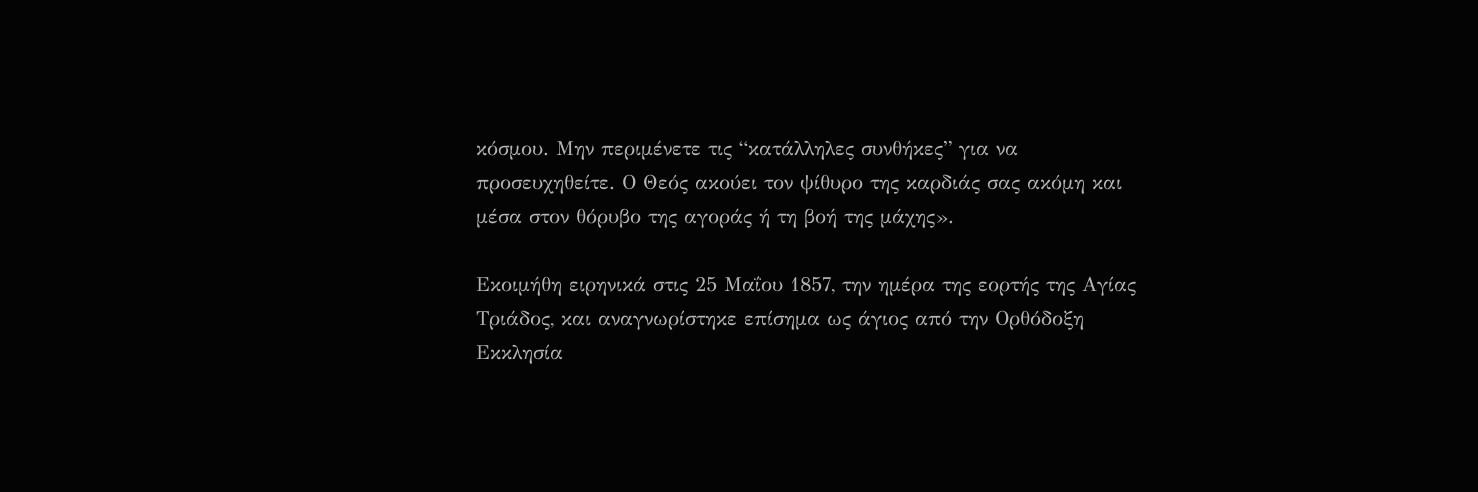κόσμου. Μην περιμένετε τις “κατάλληλες συνθήκες” για να προσευχηθείτε. Ο Θεός ακούει τον ψίθυρο της καρδιάς σας ακόμη και μέσα στον θόρυβο της αγοράς ή τη βοή της μάχης».

Εκοιμήθη ειρηνικά στις 25 Μαΐου 1857, την ημέρα της εορτής της Αγίας Τριάδος, και αναγνωρίστηκε επίσημα ως άγιος από την Ορθόδοξη Εκκλησία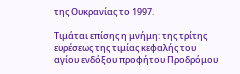της Ουκρανίας το 1997.

Τιμάται επίσης η μνήμη: της τρίτης ευρέσεως της τιμίας κεφαλής του αγίου ενδόξου προφήτου Προδρόμου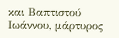και Βαπτιστού Ιωάννου, μάρτυρος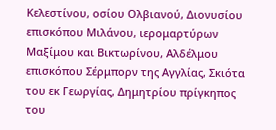Κελεστίνου, οσίου Ολβιανού, Διονυσίου επισκόπου Μιλάνου, ιερομαρτύρων Μαξίμου και Βικτωρίνου, Αλδέλμου επισκόπου Σέρμπορν της Αγγλίας, Σκιότα του εκ Γεωργίας, Δημητρίου πρίγκηπος του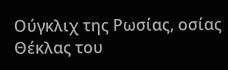Ούγκλιχ της Ρωσίας, οσίας Θέκλας του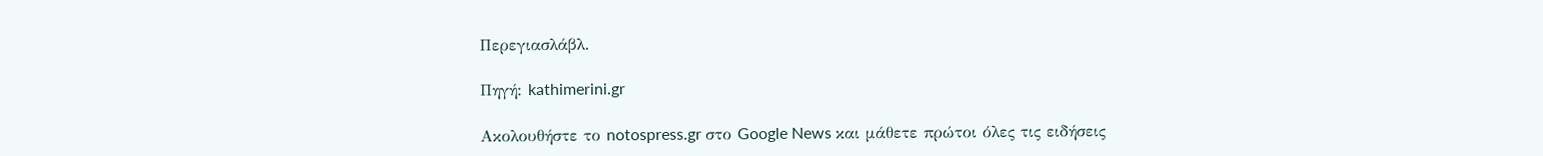Περεγιασλάβλ.

Πηγή: kathimerini.gr

Ακολουθήστε το notospress.gr στο Google News και μάθετε πρώτοι όλες τις ειδήσεις